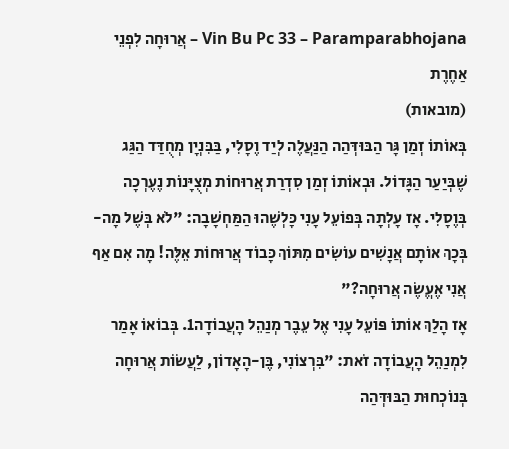Vin Bu Pc 33 – Paramparabhojana – אֲרוּחָה לִפְנֵי אַחֶרֶת
(מובאות)
בְּאוֹתוֹ זְמַן גָּר הַבּוּדְּהַה הַנַּעֲלֶה לְיַד וֶסָלִי, בַּבִּנְיָן מְחֻדַּד הַגַּג שֶׁבְּיַעַר הַגָּדוֹל. וּבְאוֹתוֹ זְמַן סִדְרַת אֲרוּחוֹת מְצֻיָּנוֹת נֶעֶרְכָה בְּוֶסָלִי. אָז עָלְתָה בְּפוֹעֵל עָנִי כָּלְשֶׁהוּ הַמַּחְשָׁבָה: "לֹא בְּשֶׁל מָה-בְּכָךְ אוֹתָם אֲנָשִׁים עוֹשִׂים מִתּוֹךְ כָּבוֹד אֲרוּחוֹת אֵלֶּה! מָה אִם אַף אֲנִי אֶעֱשֶׂה אֲרוּחָה?"
אָז הָלַךְ אוֹתוֹ פּוֹעֵל עָנִי אֶל עֵבֶר מְנַהֵל הָעֲבוֹדָה1. בְּבוֹאוֹ אָמַר לִמְנַהֵל הָעֲבוֹדָה זֹאת: "בִּרְצוֹנִי, בֶּן-הָאָדוֹן, לַעֲשׂוֹת אֲרוּחָה בְּנוֹכְחוּת הַבּוּדְּהַה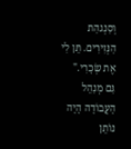וְסַנְגהַת הַנְּזִירִים. תֵּן לִי אֶת שְׂכָרִי."
גַּם מְנַהֵל הָעֲבוֹדָה הָיָה נוֹתֵן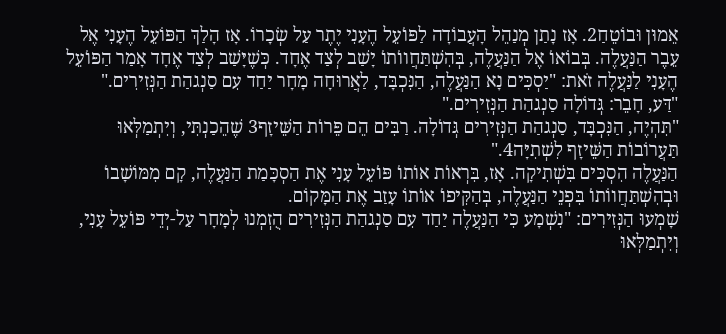אֵמוּן וּבוֹטֵחַ2. אָז נָתַן מְנַהֵל הָעֲבוֹדָה לַפּוֹעֵל הֶעָנִי יֶתֶר עַל שְׂכָרוֹ. אָז הָלַךְ הַפּוֹעֵל הֶעָנִי אֶל עֵבֶר הַנַּעֲלֶה. בְּבוֹאוֹ אֶל הַנַּעֲלֶה, בְּהִשְׁתַּחֲווֹתוֹ יָשַׁב לְצַד אֶחָד. כְּשֶׁיָּשַׁב לְצַד אֶחָד אָמַר הַפּוֹעֵל הֶעָנִי לַנַּעֲלֶה זֹאת: "יַסְכִּים נָא הַנַּעֲלֶה, הַנִּכְבָּד, לַאֲרוּחָה מָחָר יַחַד עִם סַנְגהַת הַנְּזִירִים."
"דַּע, חָבֵר: גְּדוֹלָה סַנְגהַת הַנְּזִירִים."
"תִּהְיֶה, הַנִּכְבָּד, סַנְגהַת הַנְּזִירִים גְּדוֹלָה. רַבִּים הֵם פֵּרוֹת הַשֵּׁיזָף3 שֶׁהֵכַנְתִּי, וְיִתְמַלְּאוּ תַּעֲרוֹבוֹת הַשֵּׁיזָף לִשְׁתִיָּה4."
הַנַּעֲלֶה הִסְכִּים בִּשְׁתִיקָה. אָז, בִּרְאוֹת אוֹתוֹ פּוֹעֵל עָנִי אֶת הַסְכָּמַת הַנַּעֲלֶה, קָם מִמּוֹשָׁבוֹ וּבְהִשְׁתַּחֲווֹתוֹ בִּפְנֵי הַנַּעֲלֶה, בְּהַקִּיפוֹ אוֹתוֹ עָזַב אֶת הַמָּקוֹם.
שָׁמְעוּ הַנְּזִירִים: "נִשְׁמָע כִּי הַנַּעֲלֶה יַחַד עִם סַנְגהַת הַנְּזִירִים הֻזְמְנוּ לְמָחָר עַל-יְדֵי פּוֹעֵל עָנִי, וְיִתְמַלְּאוּ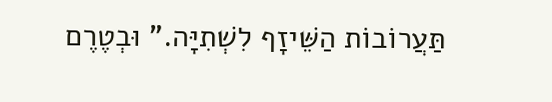תַּעֲרוֹבוֹת הַשֵּׁיזָף לִשְׁתִיָּה." וּבְטֶרֶם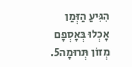הִגִּיעַ הַזְּמַן אָכְלוּ בְּאָסְפָם מְזוֹן תְּרוּמָה5.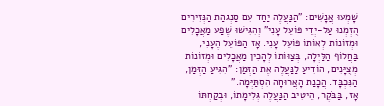שָׁמְעוּ אֲנָשִׁים: "הַנַּעֲלֶה יַחַד עִם סַנְגהַת הַנְּזִירִים הֻזְמְנוּ עַל-יְדֵי פּוֹעֵל עָנִי" וְהִגִּישׁוּ שֶׁפַע מַאֲכָלִים וּמְזוֹנוֹת לְאוֹתוֹ פּוֹעֵל עָנִי. אָז הַפּוֹעֵל הֶעָנִי, בַּחֲלוֹף הַלַּיְלָה, בְּצַוּוֹתוֹ לְהָכִין מַאֲכָלִים וּמְזוֹנוֹת מְצֻיָּנִים, הוֹדִיעַ לַנַּעֲלֶה אֶת הַזְּמַן: "הִגִּיעַ הַזְּמַן, הַנִּכְבָּד. הֲכָנַת הָאֲרוּחָה הִסְתַּיְּמָה."
אָז, בַּבֹּקֶר, הֵיטִיב הַנַּעֲלֶה גְּלִימָתוֹ, וּבְקַחְתּוֹ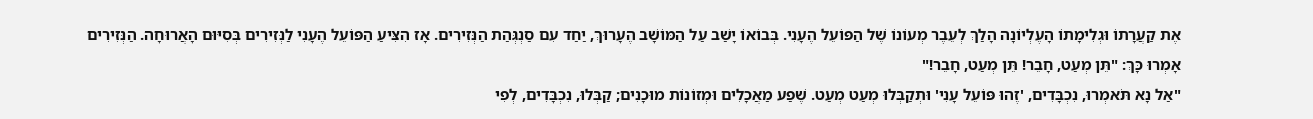אֶת קַעֲרָתוֹ וּגְלִימָתוֹ הָעֶלְיוֹנָה הָלַךְ לְעֵבֶר מְעוֹנוֹ שֶׁל הַפּוֹעֵל הֶעָנִי. בְּבוֹאוֹ יָשַׁב עַל הַמּוֹשָׁב הֶעָרוּךְ, יַחַד עִם סַנְגְּהַת הַנְּזִירִים. אָז הִצִּיעַ הַפּוֹעֵל הֶעָנִי לַנְּזִירִים בְּסִיּוּם הָאֲרוּחָה. הַנְּזִירִים אָמְרוּ כָּךְ: "תֵּן מְעַט, חָבֵר! תֵּן מְעַט, חָבֵר!"
"אַל נָא תֹּאמְרוּ, נִכְבָּדִים, 'זֶהוּ פּוֹעֵל עָנִי' וּתְקַבְּלוּ מְעַט מְעַט. שֶׁפַע מַאֲכָלִים וּמְזוֹנוֹת מוּכָנִים; קַבְּלוּ, נִכְבָּדִים, לְפִי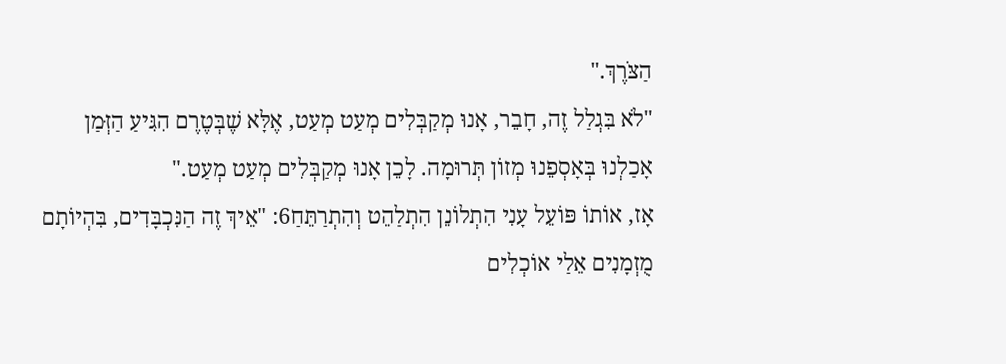הַצֹּרֶךְ."
"לֹא בִּגְלַל זֶה, חָבֵר, אָנוּ מְקַבְּלִים מְעַט מְעַט, אֶלָּא שֶׁבְּטֶרֶם הִגִּיעַ הַזְּמַן אָכַלְנוּ בְּאָסְפֵנוּ מְזוֹן תְּרוּמָה. לָכֵן אָנוּ מְקַבְּלִים מְעַט מְעַט."
אָז, אוֹתוֹ פּוֹעֵל עָנִי הִתְלוֹנֵן הִתְלַהֵט וְהִתְרַתֵּחַ6: "אֵיךְ זֶה הַנִּכְבָּדִים, בִּהְיוֹתָם מֻזְמָנִים אֵלַי אוֹכְלִים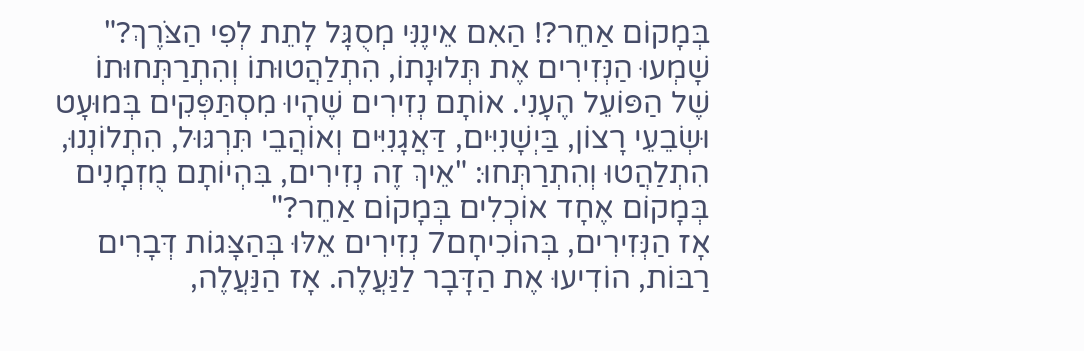בְּמָקוֹם אַחֵר?! הַאִם אֵינֶנִּי מְסֻגָּל לָתֵת לְפִי הַצֹּרֶךְ?"
שָׁמְעוּ הַנְּזִירִים אֶת תְּלוּנָתוֹ, הִתְלַהֲטוּתוֹ וְהִתְרַתְּחוּתוֹ שֶׁל הַפּוֹעֵל הֶעָנִי. אוֹתָם נְזִירִים שֶׁהָיוּ מִסְתַּפְּקִים בְּמוּעָט וּשְׂבֵעֵי רָצוֹן, בַּיְשָׁנִיִּים, דַּאֲגָנִיִּים וְאוֹהֲבֵי תִּרְגּוּל, הִתְלוֹנְנוּ, הִתְלַהֲטוּ וְהִתְרַתְּחוּ: "אֵיךְ זֶה נְזִירִים, בִּהְיוֹתָם מֻזְמָנִים בְּמָקוֹם אֶחָד אוֹכְלִים בְּמָקוֹם אַחֵר?"
אָז הַנְּזִירִים, בְּהוֹכִיחָם7 נְזִירִים אֵלּוּ בְּהַצָּגוֹת דְּבָרִים רַבּוֹת, הוֹדִיעוּ אֶת הַדָּבָר לַנַּעֲלֶה. אָז הַנַּעֲלֶה,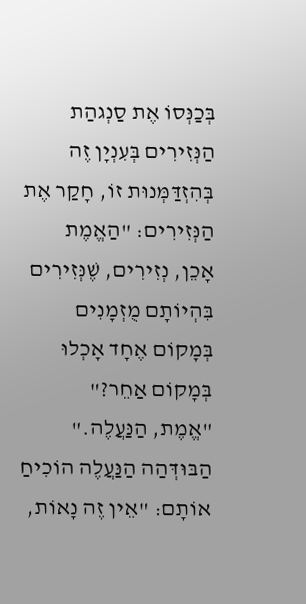בְּכַנְּסוֹ אֶת סַנְגהַת הַנְּזִירִים בְּעִנְיָן זֶה בְּהִזְדַּמְּנוּת זוֹ, חָקַר אֶת הַנְּזִירִים: "הַאֱמֶת אָכֵן, נְזִירִים, שֶׁנְּזִירִים בִּהְיוֹתָם מֻזְמָנִים בְּמָקוֹם אֶחָד אָכְלוּ בְּמָקוֹם אַחֵר?"
"אֱמֶת, הַנַּעֲלֶה."
הַבּוּדְּהַה הַנַּעֲלֶה הוֹכִיחַ אוֹתָם: "אֵין זֶה נָאוֹת,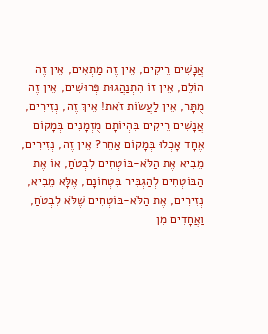אֲנָשִׁים רֵיקִים, אֵין זֶה מַתְאִים, אֵין זֶה הוֹלֵם, אֵין זוֹ הִתְנַהֲגוּת פְּרוּשִׁים, אֵין זֶה מֻתָּר, אֵין לַעֲשׂוֹת זֹאת! אֵיךְ זֶה, נְזִירִים, אֲנָשִׁים רֵיקִים בִּהְיוֹתָם מֻזְמָנִים בְּמָקוֹם אֶחָד אָכְלוּ בְּמָקוֹם אַחֵר? אֵין זֶה, נְזִירִים, מֵבִיא אֶת הַלֹּא-בּוֹטְחִים לִבְטֹחַ, אוֹ אֶת הַבּוֹטְחִים לְהַגְבִּיר בִּטְחוֹנָם, אֶלָּא מֵבִיא, נְזִירִים, אֶת הַלֹּא-בּוֹטְחִים שֶׁלֹּא לִבְטֹחַ, וַאֲחָדִים מִן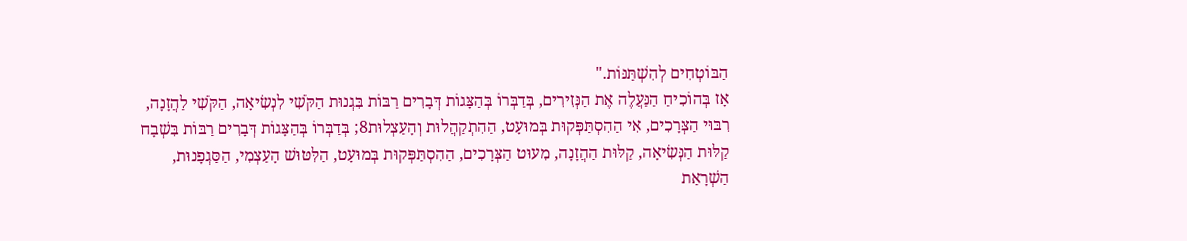הַבּוֹטְחִים לְהִשְׁתַּנּוֹת."
אָז בְּהוֹכִיחַ הַנַּעֲלֶה אֶת הַנְּזִירִים, בְּדַבְּרוֹ בְּהַצָּגוֹת דְּבָרִים רַבּוֹת בִּגְנוּת הַקֹּשִׁי לִנְשִׂיאָה, הַקֹּשִׁי לַהֲזָנָה, רִבּוּי הַצְּרָכִים, אִי הַהִסְתַּפְּקוּת בְּמוּעָט, הַהִתְקַהֲלוּת וְהָעַצְלוּת8; בְּדַבְּרוֹ בְּהַצָּגוֹת דְּבָרִים רַבּוֹת בִּשְׁבָח קַלּוּת הַנְּשִׂיאָה, קַלּוּת הַהֲזָנָה, מִעוּט הַצְּרָכִים, הַהִסְתַּפְּקוּת בְּמוּעָט, הַלִּטּוּשׁ הָעַצְמִי, הַסַּגְפָנוּת, הַשְׁרָאַת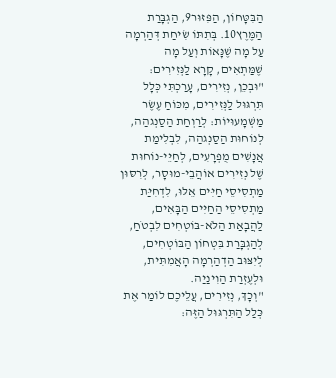הַבִּטָּחוֹן, הַפִּזּוּר9, הַגְבָּרַת הַמֶּרֶץ10. בְּתִתּוֹ שִׂיחַת דְּהַרְמָה עַל מָה שֶׁנָּאוֹת וְעַל מָה שֶׁמַּתְאִים, קָרָא לַנְּזִירִים:
"וּבְכֵן, נְזִירִים, עָרַכְתִּי כְּלָל תִּרְגּוּל לַנְּזִירִים, מִכּוֹחַ עֶשֶׂר מַשְׁמָעוּיוֹת: לְרַוְחַת הַסַנְגהַה, לְנוֹחוּת הַסַנְגהַה, לִבְלִימַת אֲנָשִׁים מֻפְרָעִים, לְחַיֵּי-נוֹחוּת שֶׁל נְזִירִים אוֹהֲבֵי-מוּסָר, לְרִסּוּן מַתְסִיסֵי חַיִּים אֵלּוּ, לִדְחִיַּת מַתְסִיסֵי הַחַיִּים הַבָּאִים, לַהֲבָאַת הַלֹּא-בּוֹטְחִים לִבְטֹחַ, לְהַגְבָּרַת בִּטְחוֹן הַבּוֹטְחִים, לְיִצּוּב הַדְהַרְמָה הָאֲמִתִּית, וּלְעֶזְרַת הַוִינַיַה.
"וְכָךְ, נְזִירִים, עֲלֵיכֶם לוֹמַר אֶת כְּלַל הַתִּרְגּוּל הַזֶּה: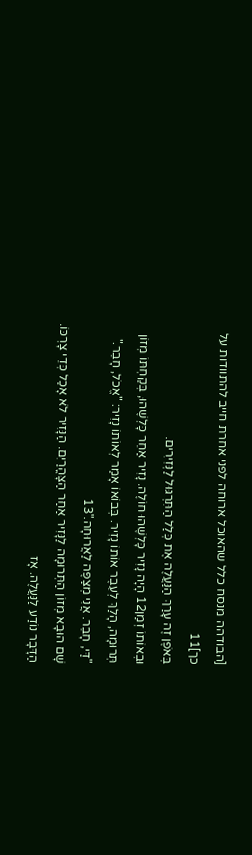[הבודהה מנסח כלל שהאוכל ארוחה לפני אחרת חייב להתוודות על כך]11
בְּאֹפֶן זֶה עָרַךְ הַנַּעֲלֶה אֶת כְּלַל הַתִּרְגּוּל לַנְּזִירִים.
וּבְאוֹתוֹ זְמַן12 הָיָה נָזִיר כָּלְשֶׁהוּ חוֹלֶה. נָזִיר אַחֵר כָּלְשֶׁהוּ, בְּקַחְתּוֹ מְזוֹן תְּרוּמָה, הָלַךְ לְעֵבֶר אוֹתוֹ נָזִיר. בְּבוֹאוֹ אָמַר לְאוֹתוֹ נָזִיר: "אֱכֹל, חָבֵר."
"דַּי, חָבֵר. אֲנִי מְצַפֶּה לַאֲרוּחָה."13
שָׁם הוּבָא מְזוֹן הַתְּרוּמָה לַנָּזִיר אַחַר הַצָּהֳרַיִם. הַנָּזִיר לֹא אָכַל כְּדֵי צָרְכּוֹ.
הַדָּבָר נוֹדַע לַנַּעֲלֶה. אָז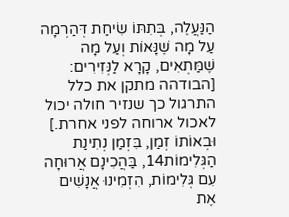הַנַּעֲלֶה, בְּתִתּוֹ שִׂיחַת דְּהַרְמָה עַל מָה שֶׁנָּאוֹת וְעַל מָה שֶׁמַּתְאִים, קָרָא לַנְּזִירִים:
[הבודהה מתקן את כלל התרגול כך שנזיר חולה יכול לאכול ארוחה לפני אחרת.]
וּבְאוֹתוֹ זְמַן, בִּזְמַן נְתִינַת הַגְּלִימוֹת14, בַּהֲכִינָם אֲרוּחָה עִם גְּלִימוֹת, הִזְמִינוּ אֲנָשִׁים אֶת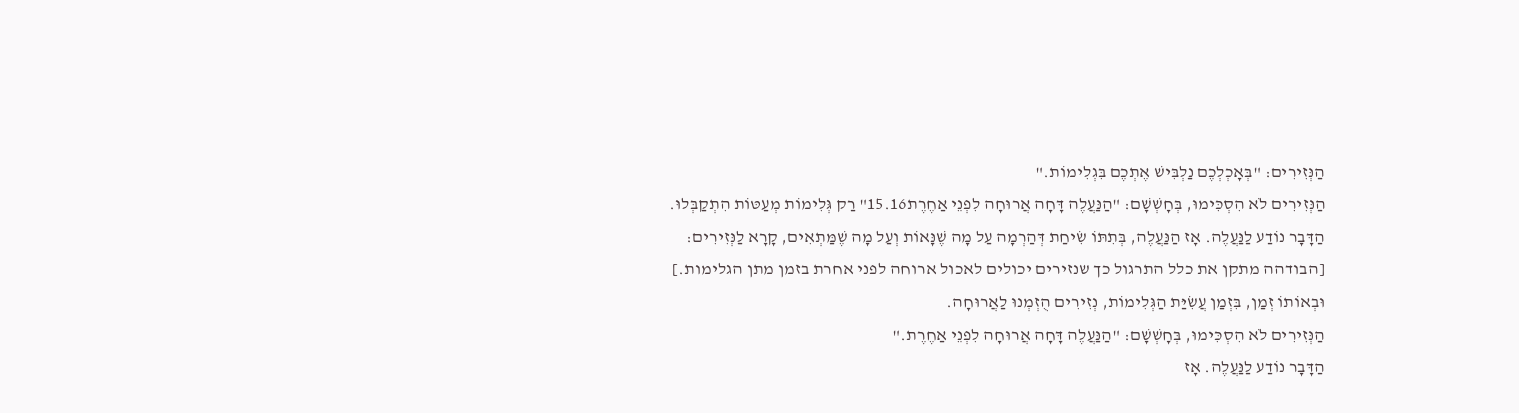הַנְּזִירִים: "בְּאָכְלְכֶם נַלְבִּישׁ אֶתְכֶם בִּגְלִימוֹת."
הַנְּזִירִים לֹא הִסְכִּימוּ, בְּחָשְׁשָׁם: "הַנַּעֲלֶה דָּחָה אֲרוּחָה לִפְנֵי אַחֶרֶת15.16" רַק גְּלִימוֹת מְעַטּוֹת הִתְקַבְּלוּ.
הַדָּבָר נוֹדַע לַנַּעֲלֶה. אָז הַנַּעֲלֶה, בְּתִתּוֹ שִׂיחַת דְּהַרְמָה עַל מָה שֶׁנָּאוֹת וְעַל מָה שֶׁמַּתְאִים, קָרָא לַנְּזִירִים:
[הבודהה מתקן את כלל התרגול כך שנזירים יכולים לאכול ארוחה לפני אחרת בזמן מתן הגלימות.]
וּבְאוֹתוֹ זְמַן, בִּזְמַן עֲשִׂיַּת הַגְּלִימוֹת, נְזִירִים הֻזְמְנוּ לַאֲרוּחָה.
הַנְּזִירִים לֹא הִסְכִּימוּ, בְּחָשְׁשָׁם: "הַנַּעֲלֶה דָּחָה אֲרוּחָה לִפְנֵי אַחֶרֶת."
הַדָּבָר נוֹדַע לַנַּעֲלֶה. אָז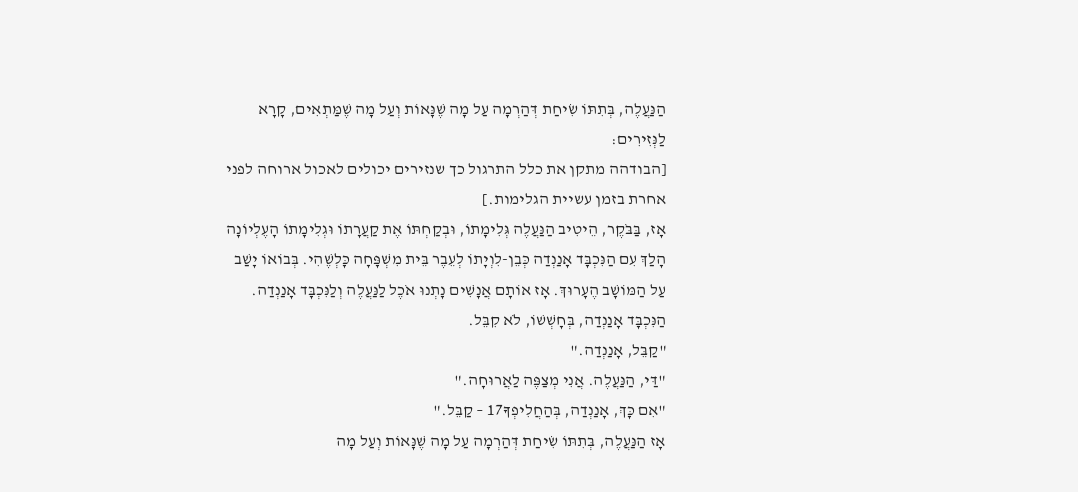הַנַּעֲלֶה, בְּתִתּוֹ שִׂיחַת דְּהַרְמָה עַל מָה שֶׁנָּאוֹת וְעַל מָה שֶׁמַּתְאִים, קָרָא לַנְּזִירִים:
[הבודהה מתקן את כלל התרגול כך שנזירים יכולים לאכול ארוחה לפני אחרת בזמן עשיית הגלימות.]
אָז, בַּבֹּקֶר, הֵיטִיב הַנַּעֲלֶה גְּלִימָתוֹ, וּבְקַחְתּוֹ אֶת קַעֲרָתוֹ וּגְלִימָתוֹ הָעֶלְיוֹנָה הָלַךְ עִם הַנִּכְבָּד אָנַנְדַה כְּבֵן-לִוְיָתוֹ לְעֵבֶר בֵּית מִשְׁפָּחָה כָּלְשֶׁהִי. בְּבוֹאוֹ יָשַׁב עַל הַמּוֹשָׁב הֶעָרוּךְ. אָז אוֹתָם אֲנָשִׁים נָתְנוּ אֹכֶל לַנַּעֲלֶה וְלַנִּכְבָּד אָנַנְדַה. הַנִּכְבָּד אָנַנְדַה, בְּחָשְׁשׁוֹ, לֹא קִבֵּל.
"קַבֵּל, אָנַנְדַה."
"דַּי, הַנַּעֲלֶה. אֲנִי מְצַפֶּה לַאֲרוּחָה."
"אִם כָּךְ, אָנַנְדַה, בְּהַחֲלִיפְךָ17 – קַבֵּל."
אָז הַנַּעֲלֶה, בְּתִתּוֹ שִׂיחַת דְּהַרְמָה עַל מָה שֶׁנָּאוֹת וְעַל מָה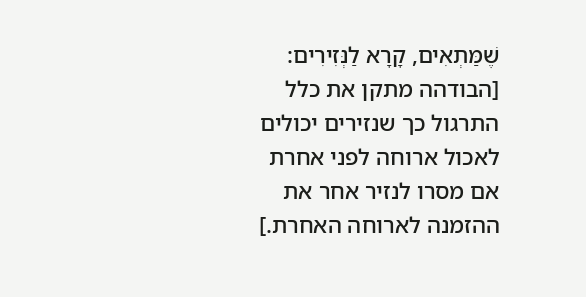שֶׁמַּתְאִים, קָרָא לַנְּזִירִים:
[הבודהה מתקן את כלל התרגול כך שנזירים יכולים לאכול ארוחה לפני אחרת אם מסרו לנזיר אחר את ההזמנה לארוחה האחרת.]